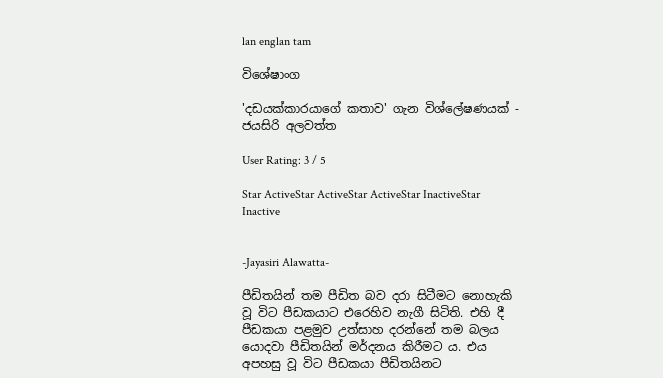lan englan tam

විශේෂාංග

'දඩයක්කාරයාගේ කතාව' ගැන විශ්ලේෂණයක් - ජයසිරි අලවත්ත

User Rating: 3 / 5

Star ActiveStar ActiveStar ActiveStar InactiveStar Inactive


-Jayasiri Alawatta-

පීඩිතයින් තම පීඩිත බව දරා සිටීමට නොහැකි වූ විට පීඩකයාට එරෙහිව නැගී සිටිති. එහි දී පීඩකයා පළමුව උත්සාහ දරන්නේ තම බලය යොදවා පීඩිතයින් මර්දනය කිරීමට ය. එය අපහසු වූ විට පීඩකයා පීඩිතයිනට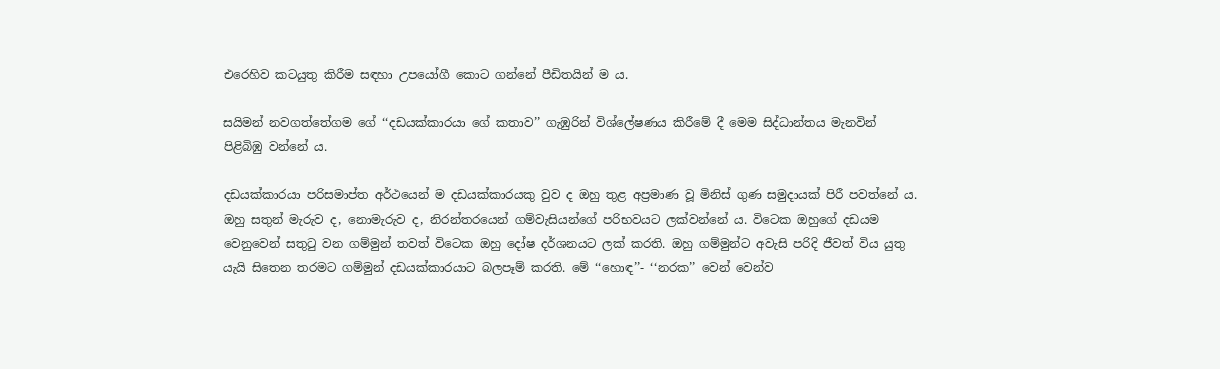එරෙහිව කටයුතු කිරීම සඳහා උපයෝගී කොට ගන්නේ පීඩිතයින් ම ය.

සයිමන් නවගත්තේගම ගේ ‘‘දඩයක්කාරයා ගේ කතාව’’ ගැඹුරින් විශ්ලේෂණය කිරීමේ දී මෙම සිද්ධාන්තය මැනවින් පිළිබිඹු වන්නේ ය.

දඩයක්කාරයා පරිසමාප්ත අර්ථයෙන් ම දඩයක්කාරයකු වුව ද ඔහු තුළ අප්‍රමාණ වූ මිනිස් ගුණ සමුදායක් පිරී පවත්නේ ය. ඔහු සතුන් මැරුව ද, නොමැරුව ද, නිරන්තරයෙන් ගම්වැසියන්ගේ පරිභවයට ලක්වන්නේ ය. විටෙක ඔහුගේ දඩයම වෙනුවෙන් සතුටු වන ගම්මුන් තවත් විටෙක ඔහු දෝෂ දර්ශනයට ලක් කරති. ඔහු ගම්මුන්ට අවැසි පරිදි ජීවත් විය යුතු යැයි සිතෙන තරමට ගම්මුන් දඩයක්කාරයාට බලපෑම් කරති. මේ ‘‘හොඳ’’- ‘‘නරක’’ වෙන් වෙන්ව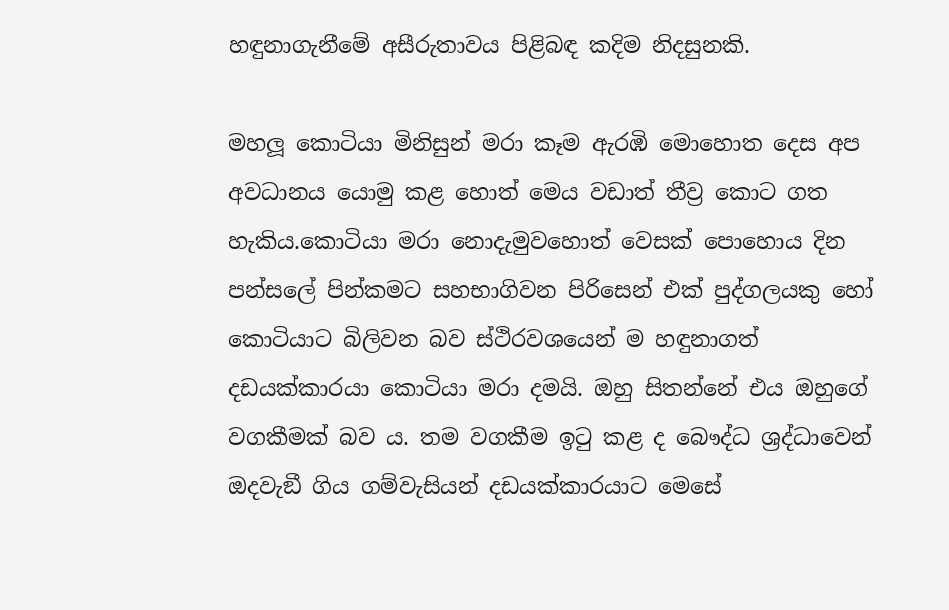හඳුනාගැනීමේ අසීරුතාවය පිළිබඳ කදිම නිදසුනකි.

මහලූ කොටියා මිනිසුන් මරා කෑම ඇරඹි මොහොත දෙස අප අවධානය යොමු කළ හොත් මෙය වඩාත් තීව්‍ර කොට ගත හැකිය.කොටියා මරා නොදැමුවහොත් වෙසක් පොහොය දින පන්සලේ පින්කමට සහභාගිවන පිරිසෙන් එක් පුද්ගලයකු හෝ කොටියාට බිලිවන බව ස්ථිරවශයෙන් ම හඳුනාගත් දඩයක්කාරයා කොටියා මරා දමයි. ඔහු සිතන්නේ එය ඔහුගේ වගකීමක් බව ය. තම වගකීම ඉටු කළ ද බෞද්ධ ශ්‍රද්ධාවෙන් ඔදවැඞී ගිය ගම්වැසියන් දඩයක්කාරයාට මෙසේ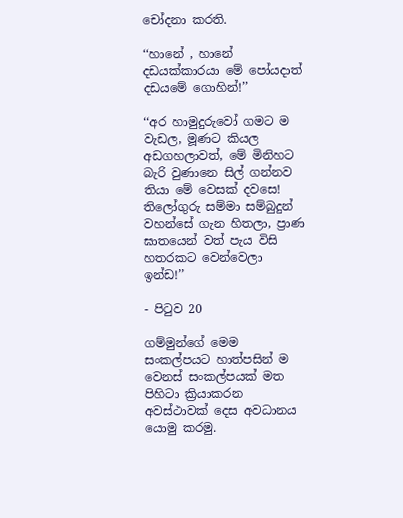චෝදනා කරති.

‘‘හානේ , හානේ දඩයක්කාරයා මේ පෝයදාත් දඩයමේ ගොහින්!’’

‘‘අර හාමුදුරුවෝ ගමට ම වැඩල, මූණට කියල අඩගහලාවත්, මේ මිනිහට බැරි වුණානෙ සිල් ගන්නව තියා මේ වෙසක් දවසෙ! තිලෝගුරු සම්මා සම්බුදුන් වහන්සේ ගැන හිතලා, ප්‍රාණ ඝාතයෙන් වත් පැය විසි හතරකට වෙන්වෙලා ඉන්ඩ!’’

- පිටුව 20

ගම්මුන්ගේ මෙම සංකල්පයට හාත්පසින් ම වෙනස් සංකල්පයක් මත පිහිටා ක්‍රියාකරන අවස්ථාවක් දෙස අවධානය යොමු කරමු.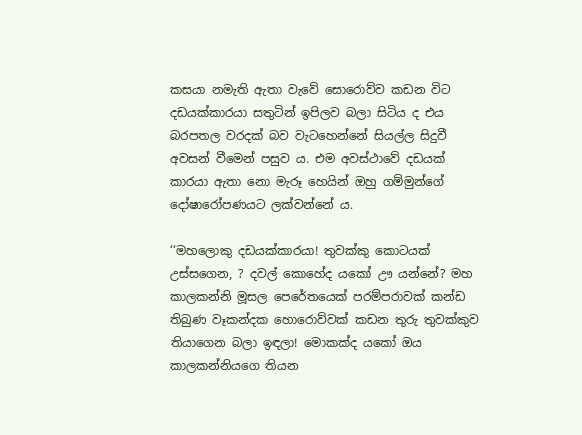කසයා නමැති ඇතා වැවේ සොරොව්ව කඩන විට දඩයක්කාරයා සතුටින් ඉපිලව බලා සිටිය ද එය බරපතල වරදක් බව වැටහෙන්නේ සියල්ල සිදුවී අවසන් වීමෙන් පසුව ය. එම අවස්ථාවේ දඩයක් කාරයා ඇතා නො මැරූ හෙයින් ඔහු ගම්මුන්ගේ දෝෂාරෝපණයට ලක්වන්නේ ය.

‘‘මහලොකු දඩයක්කාරයා! තුවක්කු කොටයක් උස්සගෙන, ? දවල් කොහේද යකෝ ඌ යන්නේ? මහ කාලකන්නි මූසල පෙරේතයෙක් පරම්පරාවක් කන්ඩ තිබුණ වෑකන්දක හොරොව්වක් කඩන තුරු තුවක්කුව තියාගෙන බලා ඉඳලා! මොකක්ද යකෝ ඔය කාලකන්නියගෙ තියන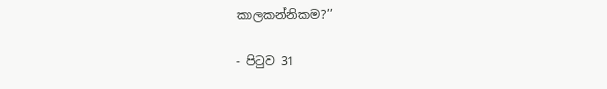කාලකන්නිකම?’’

- පිටුව 31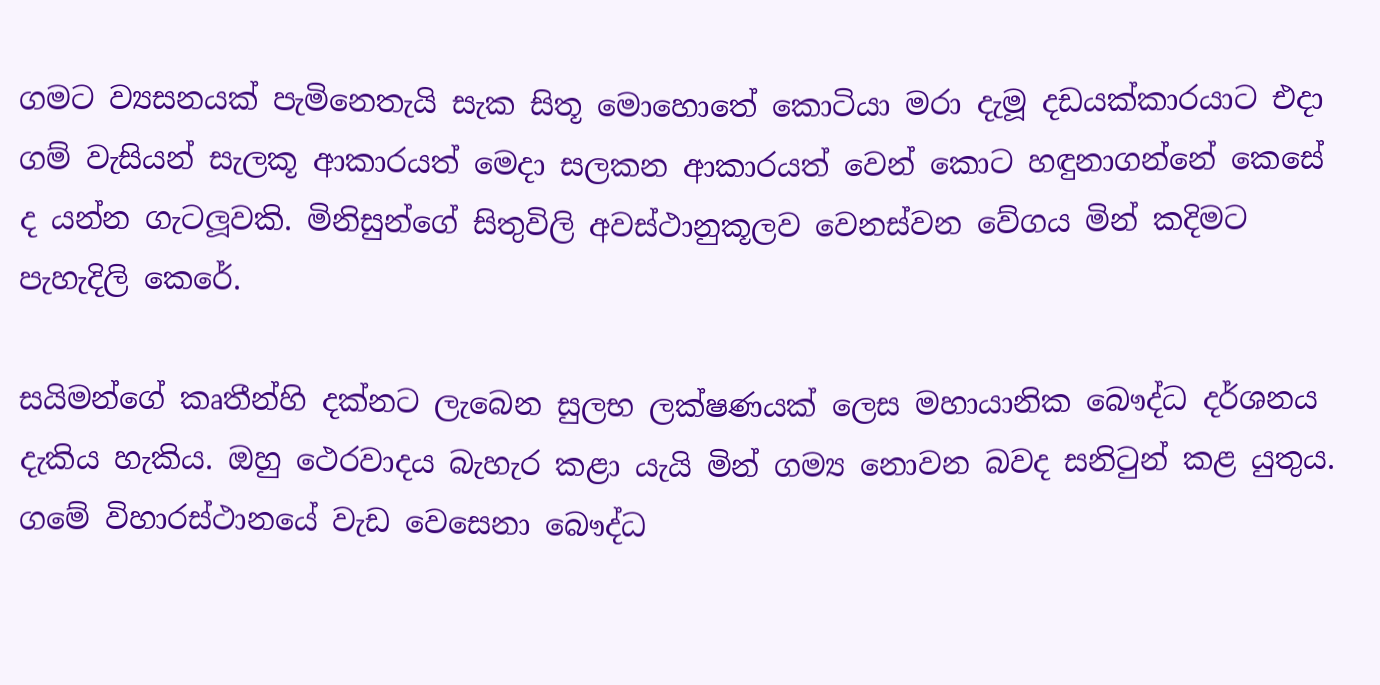ගමට ව්‍යසනයක් පැමිනෙතැයි සැක සිතූ මොහොතේ කොටියා මරා දැමූ දඩයක්කාරයාට එදා ගම් වැසියන් සැලකූ ආකාරයත් මෙදා සලකන ආකාරයත් වෙන් කොට හඳුනාගන්නේ කෙසේ ද යන්න ගැටලූවකි. මිනිසුන්ගේ සිතුවිලි අවස්ථානුකූලව වෙනස්වන වේගය මින් කදිමට පැහැදිලි කෙරේ.

සයිමන්ගේ කෘතීන්හි දක්නට ලැබෙන සුලභ ලක්ෂණයක් ලෙස මහායානික බෞද්ධ දර්ශනය දැකිය හැකිය. ඔහු ථෙරවාදය බැහැර කළා යැයි මින් ගම්‍ය නොවන බවද සනිටුන් කළ යුතුය. ගමේ විහාරස්ථානයේ වැඩ වෙසෙනා බෞද්ධ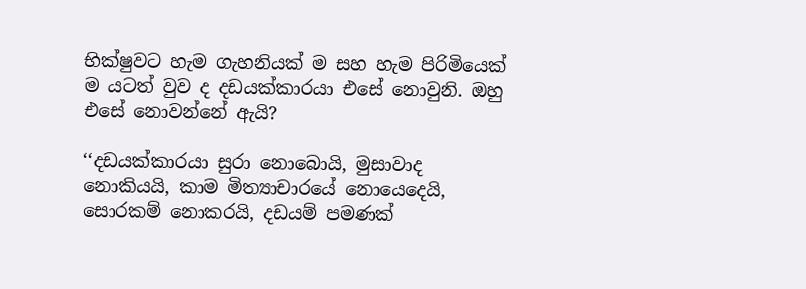භික්ෂුවට හැම ගැහනියක් ම සහ හැම පිරිමියෙක් ම යටත් වුව ද දඩයක්කාරයා එසේ නොවුනි. ඔහු එසේ නොවන්නේ ඇයි?

‘‘දඩයක්කාරයා සුරා නොබොයි, මුසාවාද නොකියයි, කාම මිත්‍යාචාරයේ නොයෙදෙයි, සොරකම් නොකරයි, දඩයම් පමණක්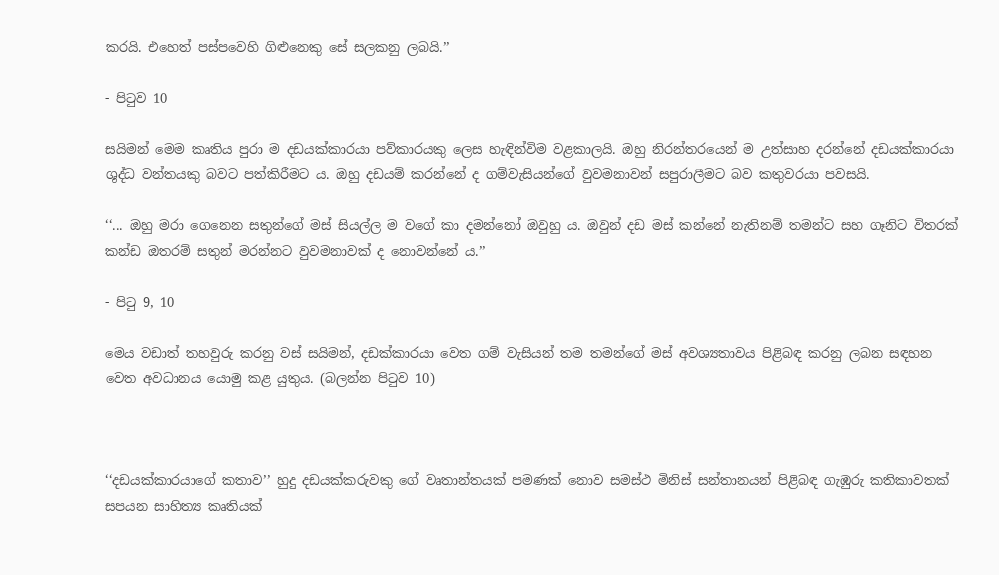කරයි. එහෙත් පස්පවෙහි ගිළුනෙකු සේ සලකනු ලබයි.’’

- පිටුව 10

සයිමන් මෙම කෘතිය පුරා ම දඩයක්කාරයා පව්කාරයකු ලෙස හැඳින්විම වළකාලයි. ඔහු නිරන්තරයෙන් ම උත්සාහ දරන්නේ දඩයක්කාරයා ශුද්ධ වන්තයකු බවට පත්කිරීමට ය. ඔහු දඩයම් කරන්නේ ද ගම්වැසියන්ගේ වුවමනාවන් සපුරාලීමට බව කතුවරයා පවසයි.

‘‘... ඔහු මරා ගෙනෙන සතුන්ගේ මස් සියල්ල ම වගේ කා දමන්නෝ ඔවුහු ය. ඔවුන් දඩ මස් කන්නේ නැතිනම් තමන්ට සහ ගෑනිට විතරක් කන්ඩ ඔතරම් සතුන් මරන්නට වුවමනාවක් ද නොවන්නේ ය.’’

- පිටු 9, 10

මෙය වඩාත් තහවුරු කරනු වස් සයිමන්, දඩක්කාරයා වෙත ගම් වැසියන් තම තමන්ගේ මස් අවශ්‍යතාවය පිළිබඳ කරනු ලබන සඳහන වෙත අවධානය යොමු කළ යුතුය. (බලන්න පිටුව 10)



‘‘දඩයක්කාරයාගේ කතාව’’ හුදු දඩයක්කරුවකු ගේ වෘතාන්තයක් පමණක් නොව සමස්ථ මිනිස් සන්තානයන් පිළිබඳ ගැඹුරු කතිකාවතක් සපයන සාහිත්‍ය කෘතියක්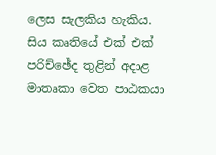ලෙස සැලකිය හැකිය. සිය කෘතියේ එක් එක් පරිච්ඡේද තුළින් අදාළ මාතෘකා වෙත පාඨකයා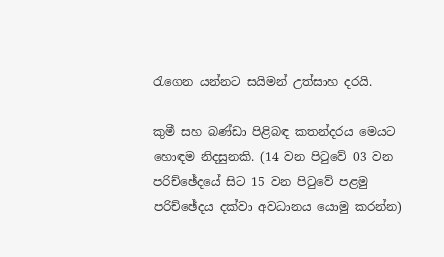රැගෙන යන්නට සයිමන් උත්සාහ දරයි.

කුමී සහ බණ්ඩා පිළිබඳ කතන්දරය මෙයට හොඳම නිදසුනකි. (14 වන පිටුවේ 03 වන පරිච්ඡේදයේ සිට 15 වන පිටුවේ පළමු පරිච්ඡේදය දක්වා අවධානය යොමු කරන්න)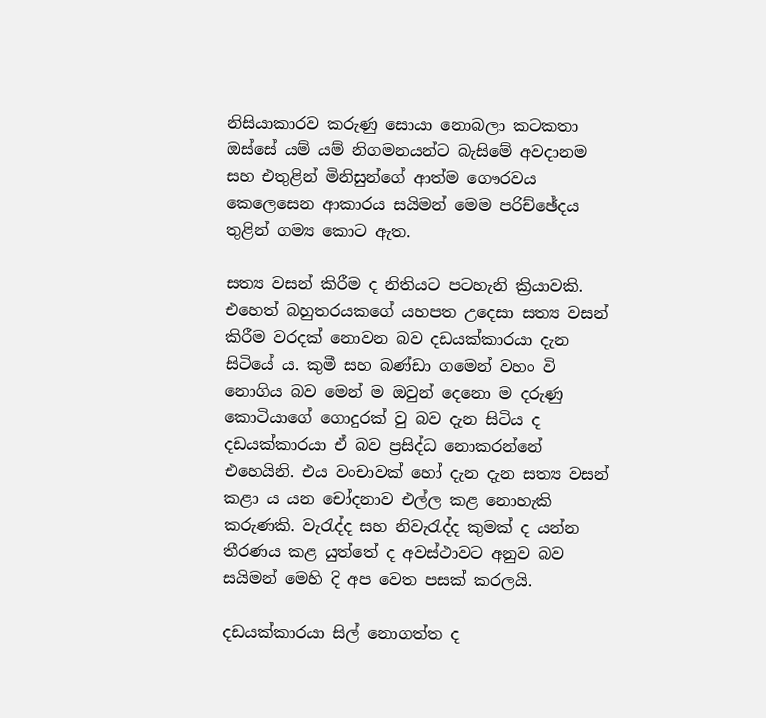නිසියාකාරව කරුණු සොයා නොබලා කටකතා ඔස්සේ යම් යම් නිගමනයන්ට බැසිමේ අවදානම සහ එතුළින් මිනිසුන්ගේ ආත්ම ගෞරවය කෙලෙසෙන ආකාරය සයිමන් මෙම පරිච්ඡේදය තුළින් ගම්‍ය කොට ඇත.

සත්‍ය වසන් කිරීම ද නිතියට පටහැනි ක්‍රියාවකි. එහෙත් බහුතරයකගේ යහපත උදෙසා සත්‍ය වසන් කිරීම වරදක් නොවන බව දඩයක්කාරයා දැන සිටියේ ය. කුමී සහ බණ්ඩා ගමෙන් වහං වි නොගිය බව මෙන් ම ඔවුන් දෙනො ම දරුණු කොටියාගේ ගොදුරක් වු බව දැන සිටිය ද දඩයක්කාරයා ඒ බව ප්‍රසිද්ධ නොකරන්නේ එහෙයිනි. එය වංචාවක් හෝ දැන දැන සත්‍ය වසන් කළා ය යන චෝදනාව එල්ල කළ නොහැකි කරුණකි. වැරැද්ද සහ නිවැරැද්ද කුමක් ද යන්න තීරණය කළ යුත්තේ ද අවස්ථාවට අනුව බව සයිමන් මෙහි දි අප වෙත පසක් කරලයි.

දඩයක්කාරයා සිල් නොගත්ත ද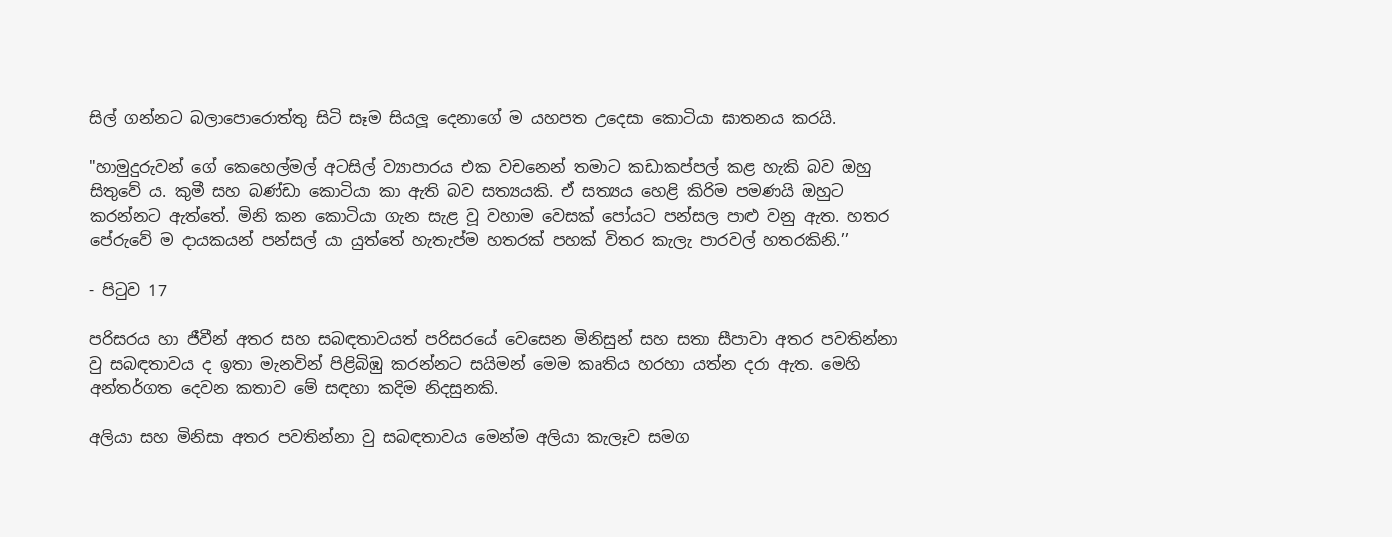සිල් ගන්නට බලාපොරොත්තු සිටි සෑම සියලූ දෙනාගේ ම යහපත උදෙසා කොටියා ඝාතනය කරයි.

"හාමුදුරුවන් ගේ කෙහෙල්මල් අටසිල් ව්‍යාපාරය එක වචනෙන් තමාට කඩාකප්පල් කළ හැකි බව ඔහු සිතුවේ ය. කුමී සහ බණ්ඩා කොටියා කා ඇති බව සත්‍යයකි. ඒ සත්‍යය හෙළි කිරිම පමණයි ඔහුට කරන්නට ඇත්තේ. මිනි කන කොටියා ගැන සැළ වූ වහාම වෙසක් පෝයට පන්සල පාළු වනු ඇත. හතර පේරුවේ ම දායකයන් පන්සල් යා යුත්තේ හැතැප්ම හතරක් පහක් විතර කැලැ පාරවල් හතරකිනි.’’

- පිටුව 17

පරිසරය හා ජීවීන් අතර සහ සබඳතාවයත් පරිසරයේ වෙසෙන මිනිසුන් සහ සතා සීපාවා අතර පවතින්නා වු සබඳතාවය ද ඉතා මැනවින් පිළිබිඹු කරන්නට සයිමන් මෙම කෘතිය හරහා යත්න දරා ඇත. මෙහි අන්තර්ගත දෙවන කතාව මේ සඳහා කදිම නිදසුනකි.

අලියා සහ මිනිසා අතර පවතින්නා වු සබඳතාවය මෙන්ම අලියා කැලෑව සමග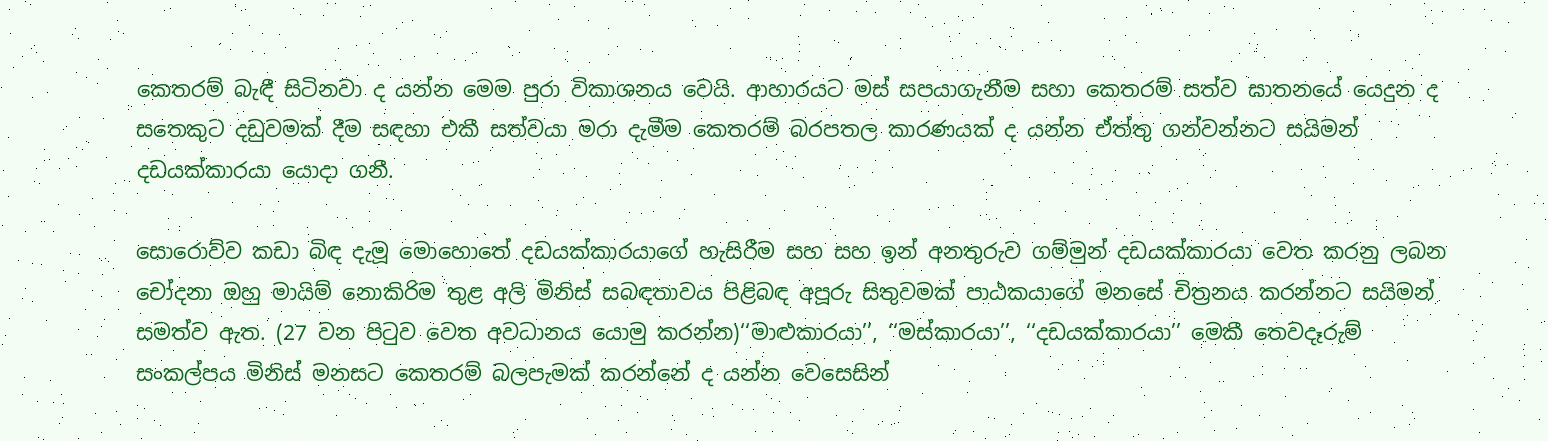කෙතරම් බැඳී සිටිනවා ද යන්න මෙම පුරා විකාශනය වෙයි. ආහාරයට මස් සපයාගැනීම සහා කෙතරම් සත්ව ඝාතනයේ යෙදුන ද සතෙකුට දඩුවමක් දීම සඳහා එකී සත්වයා මරා දැමීම කෙතරම් බරපතල කාරණයක් ද යන්න ඒත්තු ගන්වන්නට සයිමන් දඩයක්කාරයා යොදා ගනී.

සොරොව්ව කඩා බිඳ දැමූ මොහොතේ දඩයක්කාරයාගේ හැසිරීම සහ සහ ඉන් අනතුරුව ගම්මුන් දඩයක්කාරයා වෙත කරනු ලබන චෝදනා ඔහු මායිම් නොකිරිම තුළ අලි මිනිස් සබඳතාවය පිළිබඳ අපූරු සිතුවමක් පාඨකයාගේ මනසේ චිත්‍රනය කරන්නට සයිමන් සමත්ව ඇත. (27 වන පිටුව වෙත අවධානය යොමු කරන්න)‘‘මාළුකාරයා’’, ‘‘මස්කාරයා’’, ‘‘දඩයක්කාරයා’’ මෙකී තෙවදෑරුම් සංකල්පය මිනිස් මනසට කෙතරම් බලපැමක් කරන්නේ ද යන්න වෙසෙසින්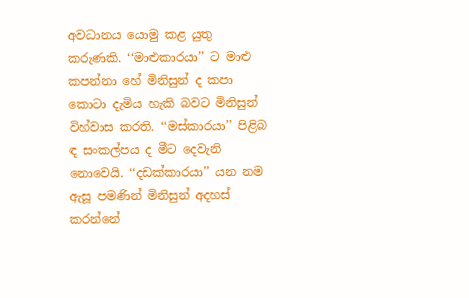අවධානය යොමු කළ යුතු කරුණකි. ‘‘මාළුකාරයා’’ ට මාළු කපන්නා හේ මිනිසුන් ද කපා කොටා දැමිය හැකි බවට මිනිසුන් විහ්වාස කරති. ‘‘මස්කාරයා’’ පිළිබ ඳ සංකල්පය ද මීට දෙවැනි නොවෙයි. ‘‘දඩක්කාරයා’’ යන නම ඇසූ පමණින් මිනිසුන් අදහස් කරන්නේ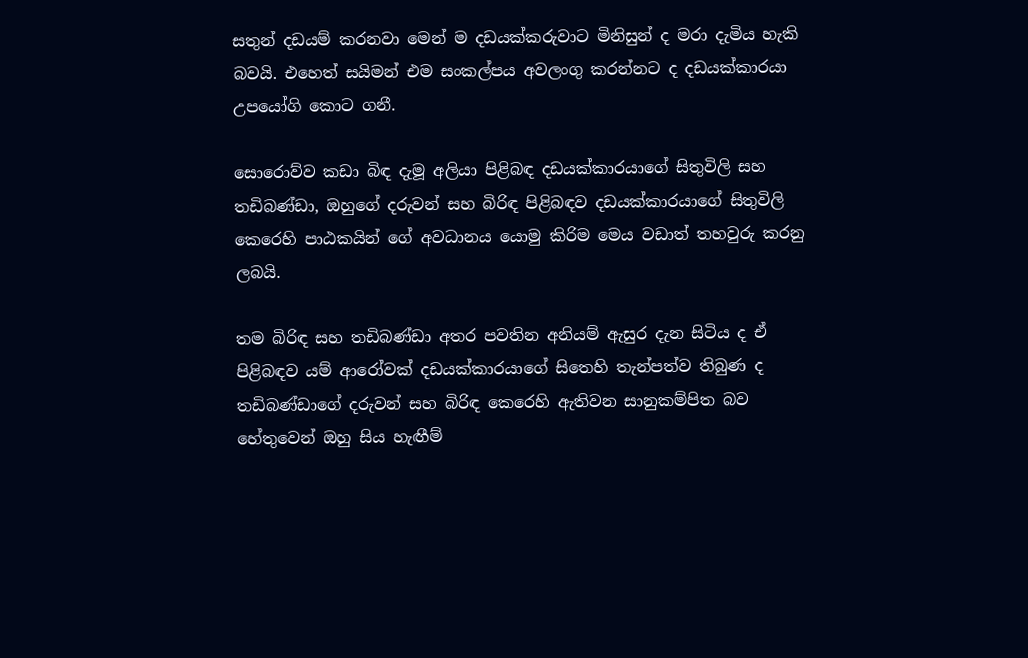සතුන් දඩයම් කරනවා මෙන් ම දඩයක්කරුවාට මිනිසුන් ද මරා දැමිය හැකි බවයි. එහෙත් සයිමන් එම සංකල්පය අවලංගු කරන්නට ද දඩයක්කාරයා උපයෝගි කොට ගනී.

සොරොව්ව කඩා බිඳ දැමූ අලියා පිළිබඳ දඩයක්කාරයාගේ සිතුවිලි සහ තඩිබණ්ඩා, ඔහුගේ දරුවන් සහ බිරිඳ පිළිබඳව දඩයක්කාරයාගේ සිතුවිලි කෙරෙහි පාඨකයින් ගේ අවධානය යොමු කිරිම මෙය වඩාත් තහවුරු කරනු ලබයි.

තම බිරිඳ සහ තඩිබණ්ඩා අතර පවතින අනියම් ඇසුර දැන සිටිය ද ඒ පිළිබඳව යම් ආරෝවක් දඩයක්කාරයාගේ සිතෙහි තැන්පත්ව තිබුණ ද තඩිබණ්ඩාගේ දරුවන් සහ බිරිඳ කෙරෙහි ඇතිවන සානුකම්පිත බව හේතුවෙන් ඔහු සිය හැඟීම්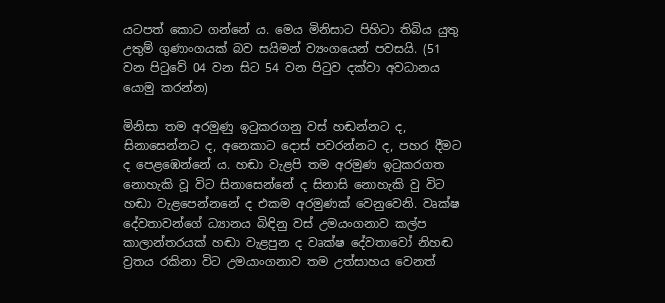යටපත් කොට ගන්නේ ය. මෙය මිනිසාට පිහිටා තිබිය යුතු උතුම් ගුණාංගයක් බව සයිමන් ව්‍යංගයෙන් පවසයි. (51 වන පිටුවේ 04 වන සිට 54 වන පිටුව දක්වා අවධානය යොමු කරන්න)

මිනිසා තම අරමුණු ඉටුකරගනු වස් හඬන්නට ද, සිනාසෙන්නට ද, අනෙකාට දොස් පවරන්නට ද, පහර දීමට ද පෙළඹෙන්නේ ය. හඬා වැළපි තම අරමුණ ඉටුකරගත නොහැකි වූ විට සිනාසෙන්නේ ද සිනාසි නොහැකි වු විට හඬා වැළපෙන්නනේ ද එකම අරමුණක් වෙනුවෙනි. වෘක්ෂ දේවතාවන්ගේ ධ්‍යානය බිඳිනු වස් උමයංගනාව කල්ප කාලාන්තරයක් හඬා වැළපුන ද වෘක්ෂ දේවතාවෝ නිහඬ ව්‍රතය රකිනා විට උමයාංගනාව තම උත්සාහය වෙනත්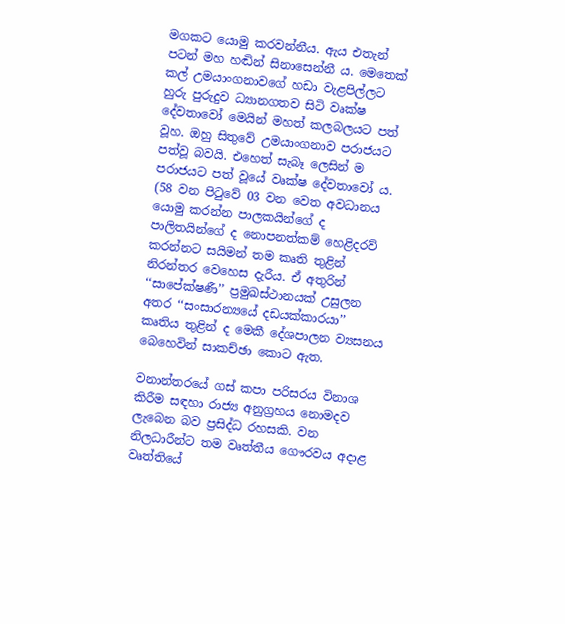මගකට යොමු කරවන්නීය. ඇය එතැන් පටන් මහ හඬින් සිනාසෙන්නී ය. මෙතෙක් කල් උමයාංගනාවගේ හඩා වැළපිල්ලට හුරු පුරුදුව ධ්‍යානගතව සිටි වෘක්ෂ දේවතාවෝ මෙයින් මහත් කලබලයට පත් වූහ. ඔහු සිතුවේ උමයාංගනාව පරාජයට පත්වූ බවයි. එහෙත් සැබෑ ලෙසින් ම පරාජයට පත් වූයේ වෘක්ෂ දේවතාවෝ ය. (58 වන පිටුවේ 03 වන වෙත අවධානය යොමු කරන්න පාලකයින්ගේ ද පාලිතයින්ගේ ද නොපනත්කම් හෙළිදරව් කරන්නට සයිමන් තම කෘති තුළින් නිරන්තර වෙහෙස දැරීය. ඒ අතුරින් ‘‘සාපේක්ෂණී’’ ප්‍රමුඛස්ථානයක් උසුලන අතර ‘‘සංසාරන්‍යයේ දඩයක්කාරයා’’ කෘතිය තුළින් ද මෙකී දේශපාලන ව්‍යසනය බෙහෙවින් සාකච්ඡා කොට ඇත.

වනාන්තරයේ ගස් කපා පරිසරය විනාශ කිරීම සඳහා රාජ්‍ය අනුග්‍රහය නොමදව ලැබෙන බව ප්‍රසිද්ධ රහසකි. වන නිලධාරීන්ට තම වෘත්තීය ගෞරවය අදාළ වෘත්තියේ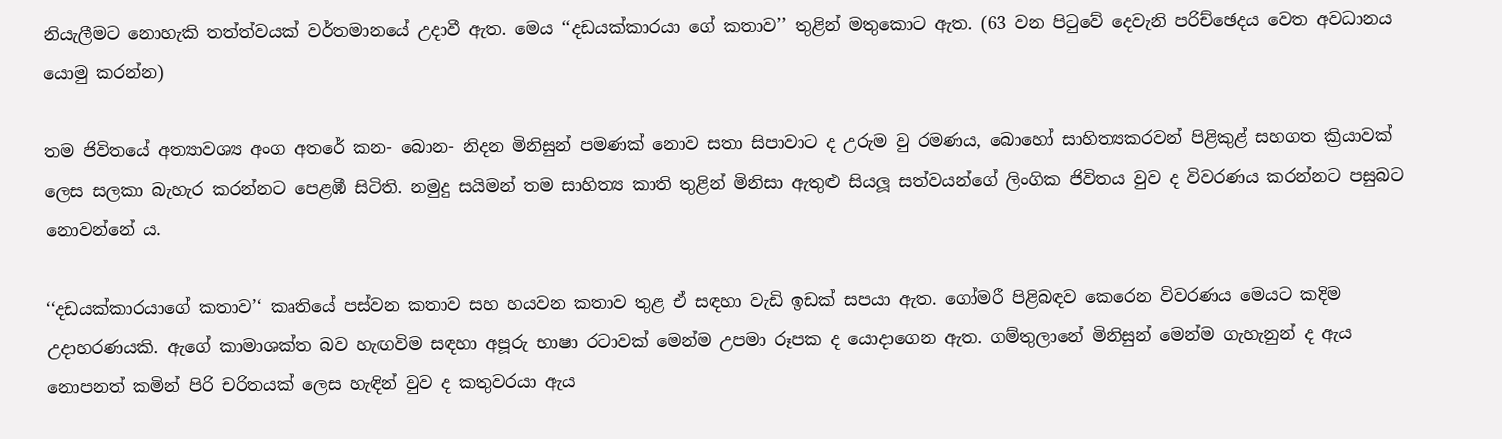නියැලීමට නොහැකි තත්ත්වයක් වර්තමානයේ උදාවී ඇත. මෙය ‘‘දඩයක්කාරයා ගේ කතාව’’ තුළින් මතුකොට ඇත. (63 වන පිටුවේ දෙවැනි පරිච්ඡෙදය වෙත අවධානය යොමු කරන්න)

තම ජිවිතයේ අත්‍යාවශ්‍ය අංග අතරේ කන- බොන- නිදන මිනිසුන් පමණක් නොව සතා සිපාවාට ද උරුම වු රමණය, බොහෝ සාහිත්‍යකරවන් පිළිකුළ් සහගත ක්‍රියාවක් ලෙස සලකා බැහැර කරන්නට පෙළඹී සිටිති. නමුදු සයිමන් තම සාහිත්‍ය කාති තුළින් මිනිසා ඇතුළු සියලූ සත්වයන්ගේ ලිංගික ජිවිතය වුව ද විවරණය කරන්නට පසුබට නොවන්නේ ය.

‘‘දඩයක්කාරයාගේ කතාව’‘ කෘතියේ පස්වන කතාව සහ හයවන කතාව තුළ ඒ සඳහා වැඩි ඉඩක් සපයා ඇත. ගෝමරී පිළිබඳව කෙරෙන විවරණය මෙයට කදිම උදාහරණයකි. ඇගේ කාමාශක්ත බව හැඟවිම සඳහා අපූරු භාෂා රටාවක් මෙන්ම උපමා රූපක ද යොදාගෙන ඇත. ගම්තුලානේ මිනිසුන් මෙන්ම ගැහැනුන් ද ඇය නොපනත් කමින් පිරි චරිතයක් ලෙස හැඳින් වුව ද කතුවරයා ඇය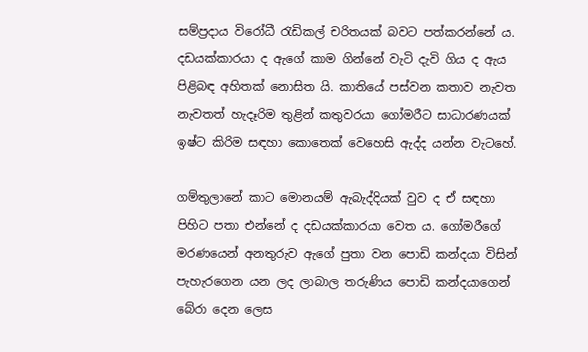සම්ප්‍රදාය විරෝධී රැඩිකල් චරිතයක් බවට පත්කරන්නේ ය. දඩයක්කාරයා ද ඇගේ කාම ගින්නේ වැටි දැවි ගිය ද ඇය පිළිබඳ අහිතක් නොසිත යි. කාතියේ පස්වන කතාව නැවත නැවතත් හැදෑරිම තුළින් කතුවරයා ගෝමරීට සාධාරණයක් ඉෂ්ට කිරිම සඳහා කොතෙක් වෙහෙසි ඇද්ද යන්න වැටහේ.

ගම්තුලානේ කාට මොනයම් ඇබැද්දියක් වුව ද ඒ සඳහා පිහිට පතා එන්නේ ද දඩයක්කාරයා වෙත ය. ගෝමරීගේ මරණයෙන් අනතුරුව ඇගේ පුතා වන පොඩි කන්දයා විසින් පැහැරගෙන යන ලද ලාබාල තරුණිය පොඩි කන්දයාගෙන් බේරා දෙන ලෙස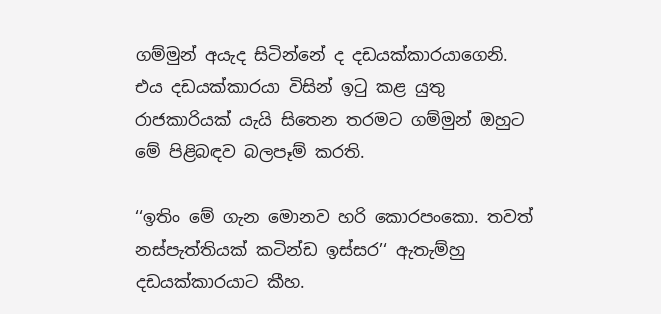ගම්මුන් අයැද සිටින්නේ ද දඩයක්කාරයාගෙනි. එය දඩයක්කාරයා විසින් ඉටු කළ යුතු රාජකාරියක් යැයි සිතෙන තරමට ගම්මුන් ඔහුට මේ පිළිබඳව බලපෑම් කරති.

‘‘ඉතිං මේ ගැන මොනව හරි කොරපංකො. තවත් නස්පැත්තියක් කටින්ඩ ඉස්සර’‘ ඇතැම්හු දඩයක්කාරයාට කීහ.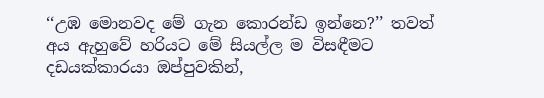‘‘උඹ මොනවද මේ ගැන කොරන්ඩ ඉන්නෙ?’’ තවත් අය ඇහුවේ හරියට මේ සියල්ල ම විසඳීමට දඩයක්කාරයා ඔප්පුවකින්,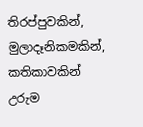තිරප්පුවකින්, මුලාදෑනිකමකින්, කතිකාවකින් උරුම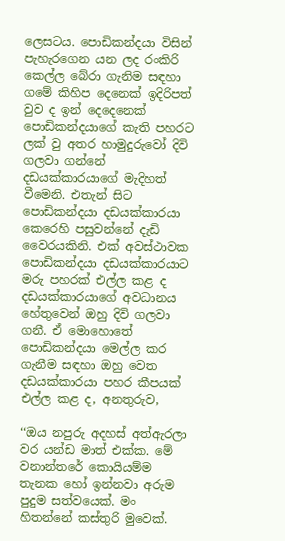ලෙසටය. පොඩිකන්දයා විසින් පැහැරගෙන යන ලද රංකිරි කෙල්ල බේරා ගැනිම සඳහා ගමේ කිහිප දෙනෙක් ඉදිරිපත් වුව ද ඉන් දෙදෙනෙක් පොඩිකන්දයාගේ කැති පහරට ලක් වු අතර හාමුදුරුවෝ දිවි ගලවා ගන්නේ දඩයක්කාරයාගේ මැදිහත් වීමෙනි. එතැන් සිට පොඩිකන්දයා දඩයක්කාරයා කෙරෙහි පසුවන්නේ දැඩි වෛරයකිනි. එක් අවස්ථාවක පොඩිකන්දයා දඩයක්කාරයාට මරු පහරක් එල්ල කළ ද දඩයක්කාරයාගේ අවධානය හේතුවෙන් ඔහු දිවි ගලවා ගනී. ඒ මොහොතේ පොඩිකන්දයා මෙල්ල කර ගැනීම සඳහා ඔහු වෙත දඩයක්කාරයා පහර කීපයක් එල්ල කළ ද, අනතුරුව,

‘‘ඔය නපුරු අදහස් අත්ඇරලා වර යන්ඩ මාත් එක්ක. මේ වනාන්තරේ කොයියම්ම තැනක හෝ ඉන්නවා අරුම පුදුම සත්වයෙක්. මං හිතන්නේ කස්තුරි මුවෙක්.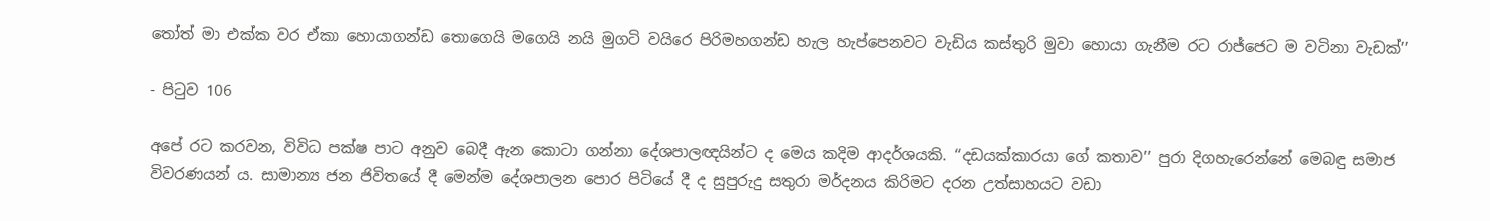තෝත් මා එක්ක වර ඒකා හොයාගන්ඩ තොගෙයි මගෙයි නයි මුගටි වයිරෙ පිරිමහගන්ඩ හැල හැප්පෙනවට වැඩිය කස්තුරි මුවා හොයා ගැනීම රට රාජ්ජෙට ම වටිනා වැඩක්’’

- පිටුව 106

අපේ රට කරවන, විවිධ පක්ෂ පාට අනුව බෙදී ඇන කොටා ගන්නා දේශපාලඥයින්ට ද මෙය කදිම ආදර්ශයකි. ‘‘දඩයක්කාරයා ගේ කතාව’’ පුරා දිගහැරෙන්නේ මෙබඳු සමාජ විවරණයන් ය. සාමාන්‍ය ජන ජිවිතයේ දී මෙන්ම දේශපාලන පොර පිටියේ දී ද සුපුරුදු සතුරා මර්දනය කිරිමට දරන උත්සාහයට වඩා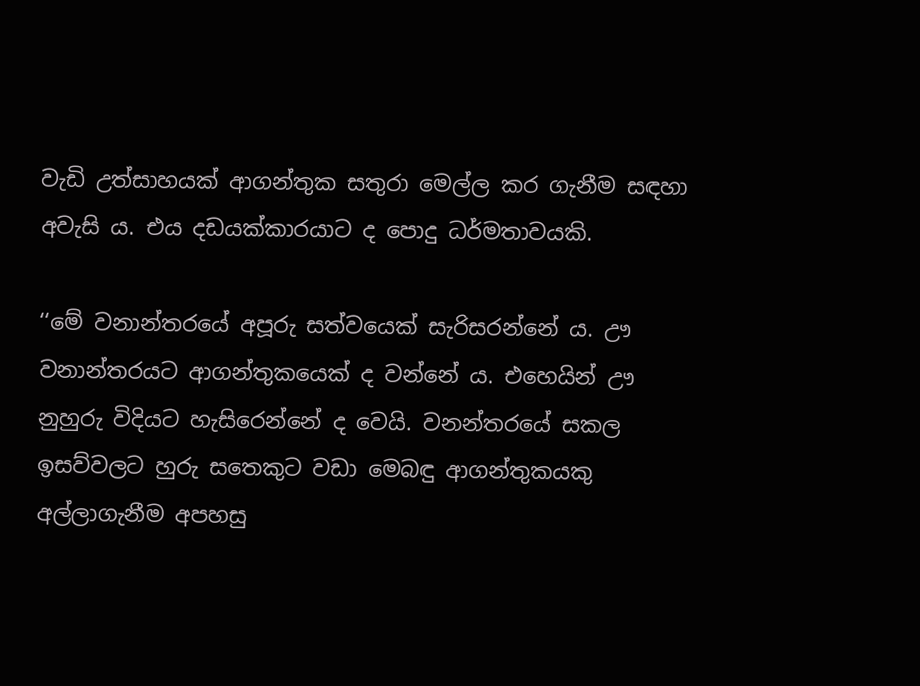වැඩි උත්සාහයක් ආගන්තුක සතුරා මෙල්ල කර ගැනීම සඳහා අවැසි ය. එය දඩයක්කාරයාට ද පොදු ධර්මතාවයකි.

‘‘මේ වනාන්තරයේ අපූරු සත්වයෙක් සැරිසරන්නේ ය. ඌ වනාන්තරයට ආගන්තුකයෙක් ද වන්නේ ය. එහෙයින් ඌ නුහුරු විදියට හැසිරෙන්නේ ද වෙයි. වනන්තරයේ සකල ඉසව්වලට හුරු සතෙකුට වඩා මෙබඳු ආගන්තුකයකු අල්ලාගැනීම අපහසු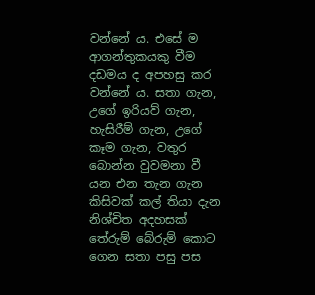වන්නේ ය. එසේ ම ආගන්තුකයකු වීම දඩමය ද අපහසු කර වන්නේ ය. සතා ගැන, උගේ ඉරියව් ගැන, හැසිරීම් ගැන, උගේ කෑම ගැන, වතුර බොන්න වුවමනා වී යන එන තැන ගැන කිසිවක් කල් තියා දැන නිශ්චිත අදහසක් තේරුම් බේරුම් කොට ගෙන සතා පසු පස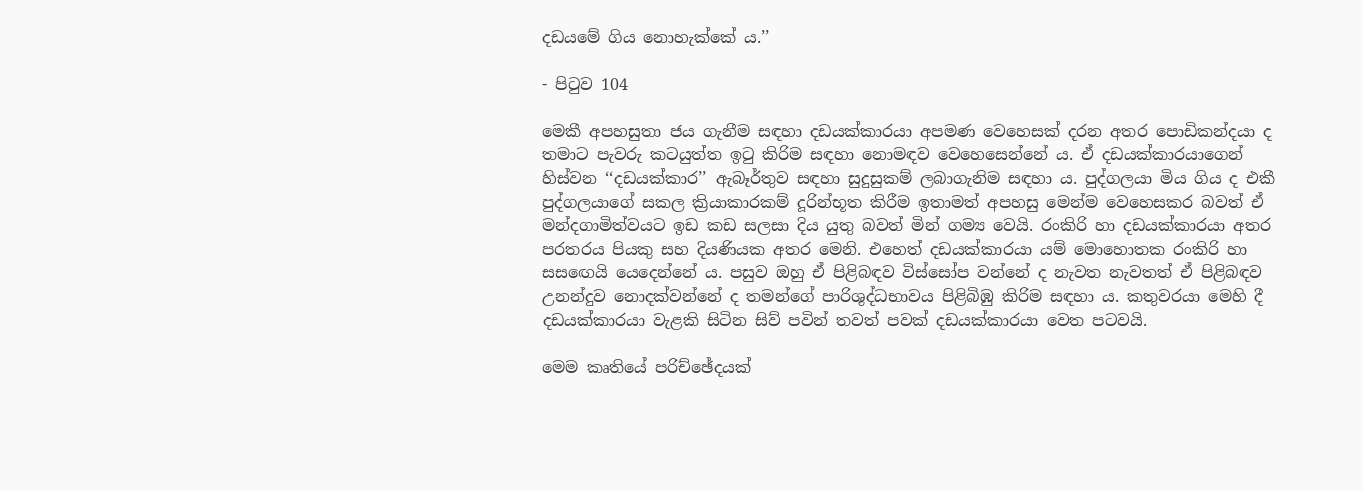දඩයමේ ගිය නොහැක්කේ ය.’’

- පිටුව 104

මෙකී අපහසුතා ජය ගැනීම සඳහා දඩයක්කාරයා අපමණ වෙහෙසක් දරන අතර පොඩිකන්දයා ද තමාට පැවරු කටයුත්ත ඉටු කිරිම සඳහා නොමඳව වෙහෙසෙන්නේ ය. ඒ දඩයක්කාරයාගෙන් හිස්වන ‘‘දඩයක්කාර’’ ඇබෑර්තුව සඳහා සුදුසුකම් ලබාගැනිම සඳහා ය. පුද්ගලයා මිය ගිය ද එකී පුද්ගලයාගේ සකල ක්‍රියාකාරකම් දූරින්භූත කිරීම ඉතාමත් අපහසු මෙන්ම වෙහෙසකර බවත් ඒ මන්දගාමිත්වයට ඉඩ කඩ සලසා දිය යුතු බවත් මින් ගම්‍ය වෙයි. රංකිරි හා දඩයක්කාරයා අතර පරතරය පියකු සහ දියණියක අතර මෙනි. එහෙත් දඩයක්කාරයා යම් මොහොතක රංකිරි හා සස‍ඟෙයි යෙදෙන්නේ ය. පසුව ඔහු ඒ පිළිබඳව විස්සෝප වන්නේ ද නැවත නැවතත් ඒ පිළිබඳව උනන්දුව නොදක්වන්නේ ද තමන්ගේ පාරිශුද්ධභාවය පිළිබිඹු කිරිම සඳහා ය. කතුවරයා මෙහි දී දඩයක්කාරයා වැළකි සිටින සිව් පවින් තවත් පවක් දඩයක්කාරයා වෙත පටවයි.

මෙම කෘතියේ පරිච්ඡේදයක්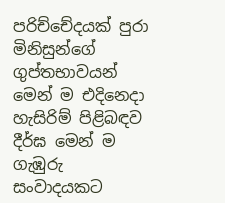පරිච්චේදයක් පුරා මිනිසුන්ගේ ගුප්තභාවයන් මෙන් ම එදිනෙදා හැසිරිම් පිළිබඳව දීර්ඝ මෙන් ම ගැඹුරු සංවාදයකට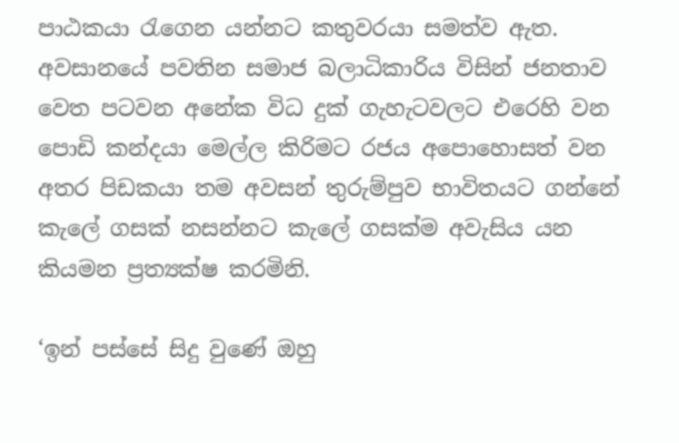පාඨකයා රැගෙන යන්නට කතුවරයා සමත්ව ඇත. අවසානයේ පවතින සමාජ බලාධිකාරිය විසින් ජනතාව වෙත පටවන අනේක විධ දුක් ගැහැටවලට එරෙහි වන පොඩි කන්දයා මෙල්ල කිරිමට රජය අපොහොසත් වන අතර පිඩකයා තම අවසන් තුරුම්පුව භාවිතයට ගන්නේ කැලේ ගසක් නසන්නට කැලේ ගසක්ම අවැසිය යන කියමන ප්‍රත්‍යක්ෂ කරමිනි.

‘ඉන් පස්සේ සිදු වුණේ ඔහු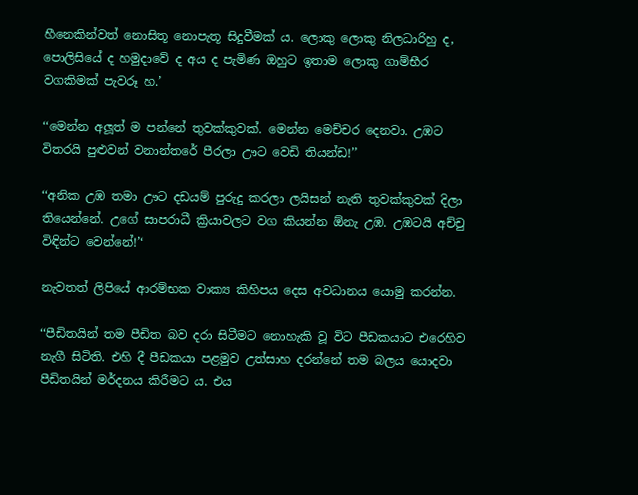හීනෙකින්වත් නොසිතූ නොපැතූ සිදුවීමක් ය. ලොකු ලොකු නිලධාරිහු ද, පොලිසියේ ද හමුදාවේ ද අය ද පැමිණ ඔහුට ඉතාම ලොකු ගාම්භීර වගකිමක් පැවරූ හ.’

‘‘මෙන්න අලූත් ම පන්නේ තුවක්කුවක්. මෙන්න මෙච්චර දෙනවා. උඹට විතරයි පුළුවන් වනාන්තරේ පීරලා ඌට වෙඩි තියන්ඩ!’’

‘‘අනික උඹ තමා ඌට දඩයම් පුරුදු කරලා ලයිසන් නැති තුවක්කුවක් දිලා තියෙන්නේ. උගේ සාපරාධී ක්‍රියාවලට වග කියන්න ඕනැ උඹ. උඹටයි අච්චු විඳින්ට වෙන්නේ!’‘

නැවතත් ලිපියේ ආරම්භක වාක්‍ය කිහිපය දෙස අවධානය යොමු කරන්න.

‘‘පීඩිතයින් තම පීඩිත බව දරා සිටීමට නොහැකි වූ විට පීඩකයාට එරෙහිව නැගී සිටිති. එහි දී පීඩකයා පළමුව උත්සාහ දරන්නේ තම බලය යොදවා පීඩිතයින් මර්දනය කිරීමට ය. එය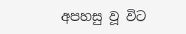අපහසු වූ විට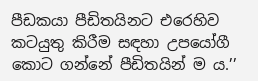පීඩකයා පීඩිතයිනට එරෙහිව කටයුතු කිරීම සඳහා උපයෝගී කොට ගන්නේ පීඩිතයින් ම ය.’’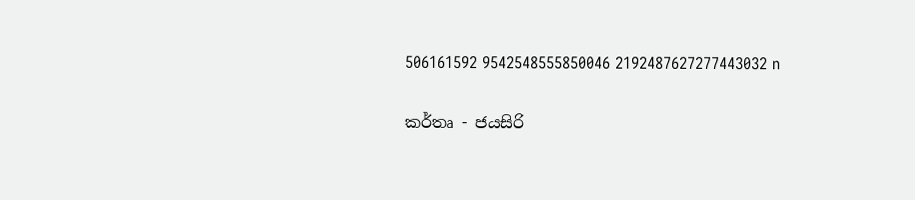506161592 9542548555850046 2192487627277443032 n

කර්තෘ - ජයසිරි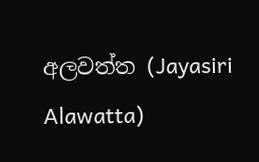අලවත්ත (Jayasiri Alawatta)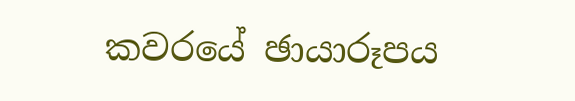කවරයේ ඡායාරූපය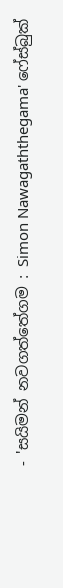- 'සයිමන් නවගත්තේගම : Simon Nawagaththegama' ෆේස්බුක්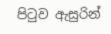පිටුව ඇසුරින්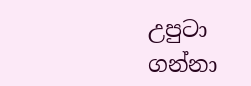උපුටා ගන්නා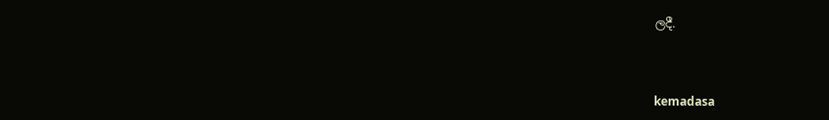ලදී.



kemadasa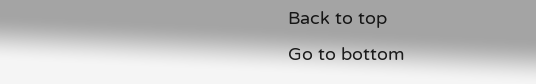Back to top
Go to bottom